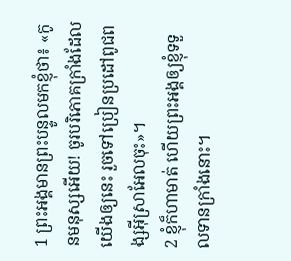1 ព្រះអង្គមានព្រះបន្ទូលមកខ្ញុំថា៖ «កូនមនុស្សអើយ! ចូរបរិភោគក្រាំងដែលយើងឲ្យនេះ រួចទៅប្រៀនប្រដៅពូជពង្សអ៊ីស្រាអែលចុះ»។
2 ខ្ញុំក៏ហាមាត់ ហើយព្រះអង្គឲ្យខ្ញុំទទួលទានក្រាំងនោះ។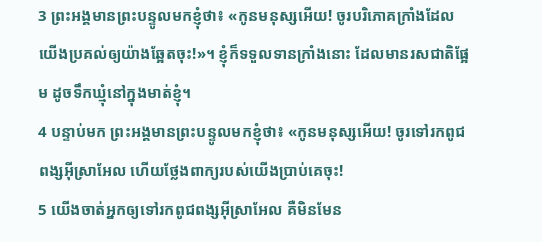3 ព្រះអង្គមានព្រះបន្ទូលមកខ្ញុំថា៖ «កូនមនុស្សអើយ! ចូរបរិភោគក្រាំងដែលយើងប្រគល់ឲ្យយ៉ាងឆ្អែតចុះ!»។ ខ្ញុំក៏ទទួលទានក្រាំងនោះ ដែលមានរសជាតិផ្អែម ដូចទឹកឃ្មុំនៅក្នុងមាត់ខ្ញុំ។
4 បន្ទាប់មក ព្រះអង្គមានព្រះបន្ទូលមកខ្ញុំថា៖ «កូនមនុស្សអើយ! ចូរទៅរកពូជពង្សអ៊ីស្រាអែល ហើយថ្លែងពាក្យរបស់យើងប្រាប់គេចុះ!
5 យើងចាត់អ្នកឲ្យទៅរកពូជពង្សអ៊ីស្រាអែល គឺមិនមែន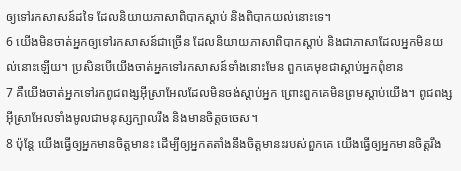ឲ្យទៅរកសាសន៍ដទៃ ដែលនិយាយភាសាពិបាកស្ដាប់ និងពិបាកយល់នោះទេ។
6 យើងមិនចាត់អ្នកឲ្យទៅរកសាសន៍ជាច្រើន ដែលនិយាយភាសាពិបាកស្ដាប់ និងជាភាសាដែលអ្នកមិនយល់នោះឡើយ។ ប្រសិនបើយើងចាត់អ្នកទៅរកសាសន៍ទាំងនោះមែន ពួកគេមុខជាស្ដាប់អ្នកពុំខាន
7 គឺយើងចាត់អ្នកទៅរកពូជពង្សអ៊ីស្រាអែលដែលមិនចង់ស្ដាប់អ្នក ព្រោះពួកគេមិនព្រមស្ដាប់យើង។ ពូជពង្សអ៊ីស្រាអែលទាំងមូលជាមនុស្សក្បាលរឹង និងមានចិត្តចចេស។
8 ប៉ុន្តែ យើងធ្វើឲ្យអ្នកមានចិត្តមានះ ដើម្បីឲ្យអ្នកតតាំងនឹងចិត្តមានះរបស់ពួកគេ យើងធ្វើឲ្យអ្នកមានចិត្តរឹង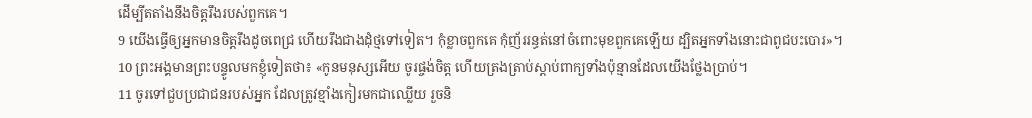ដើម្បីតតាំងនឹងចិត្តរឹងរបស់ពួកគេ។
9 យើងធ្វើឲ្យអ្នកមានចិត្តរឹងដូចពេជ្រ ហើយរឹងជាងដុំថ្មទៅទៀត។ កុំខ្លាចពួកគេ កុំញ័ររន្ធត់នៅចំពោះមុខពួកគេឡើយ ដ្បិតអ្នកទាំងនោះជាពូជបះបោរ»។
10 ព្រះអង្គមានព្រះបន្ទូលមកខ្ញុំទៀតថា៖ «កូនមនុស្សអើយ ចូរផ្ចង់ចិត្ត ហើយត្រងត្រាប់ស្ដាប់ពាក្យទាំងប៉ុន្មានដែលយើងថ្លែងប្រាប់។
11 ចូរទៅជួបប្រជាជនរបស់អ្នក ដែលត្រូវខ្មាំងកៀរមកជាឈ្លើយ រួចនិ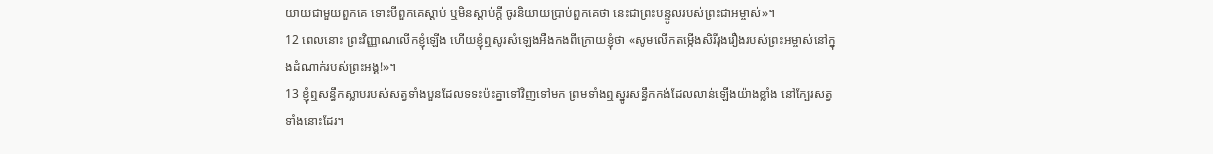យាយជាមួយពួកគេ ទោះបីពួកគេស្ដាប់ ឬមិនស្ដាប់ក្ដី ចូរនិយាយប្រាប់ពួកគេថា នេះជាព្រះបន្ទូលរបស់ព្រះជាអម្ចាស់»។
12 ពេលនោះ ព្រះវិញ្ញាណលើកខ្ញុំឡើង ហើយខ្ញុំឮសូរសំឡេងអឺងកងពីក្រោយខ្ញុំថា «សូមលើកតម្កើងសិរីរុងរឿងរបស់ព្រះអម្ចាស់នៅក្នុងដំណាក់របស់ព្រះអង្គ!»។
13 ខ្ញុំឮសន្ធឹកស្លាបរបស់សត្វទាំងបួនដែលទទះប៉ះគ្នាទៅវិញទៅមក ព្រមទាំងឮស្នូរសន្ធឹកកង់ដែលលាន់ឡើងយ៉ាងខ្លាំង នៅក្បែរសត្វទាំងនោះដែរ។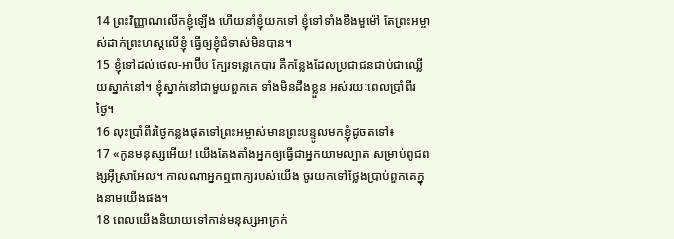14 ព្រះវិញ្ញាណលើកខ្ញុំឡើង ហើយនាំខ្ញុំយកទៅ ខ្ញុំទៅទាំងខឹងមួម៉ៅ តែព្រះអម្ចាស់ដាក់ព្រះហស្ដលើខ្ញុំ ធ្វើឲ្យខ្ញុំជំទាស់មិនបាន។
15 ខ្ញុំទៅដល់ថេល-អាប៊ីប ក្បែរទន្លេកេបារ គឺកន្លែងដែលប្រជាជនជាប់ជាឈ្លើយស្នាក់នៅ។ ខ្ញុំស្នាក់នៅជាមួយពួកគេ ទាំងមិនដឹងខ្លួន អស់រយៈពេលប្រាំពីរថ្ងៃ។
16 លុះប្រាំពីរថ្ងៃកន្លងផុតទៅព្រះអម្ចាស់មានព្រះបន្ទូលមកខ្ញុំដូចតទៅ៖
17 «កូនមនុស្សអើយ! យើងតែងតាំងអ្នកឲ្យធ្វើជាអ្នកយាមល្បាត សម្រាប់ពូជពង្សអ៊ីស្រាអែល។ កាលណាអ្នកឮពាក្យរបស់យើង ចូរយកទៅថ្លែងប្រាប់ពួកគេក្នុងនាមយើងផង។
18 ពេលយើងនិយាយទៅកាន់មនុស្សអាក្រក់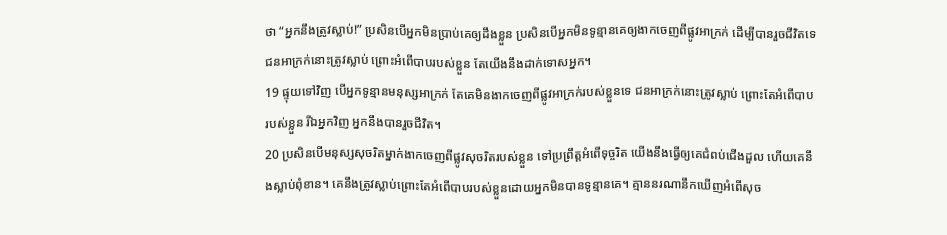ថា “អ្នកនឹងត្រូវស្លាប់!” ប្រសិនបើអ្នកមិនប្រាប់គេឲ្យដឹងខ្លួន ប្រសិនបើអ្នកមិនទូន្មានគេឲ្យងាកចេញពីផ្លូវអាក្រក់ ដើម្បីបានរួចជីវិតទេ ជនអាក្រក់នោះត្រូវស្លាប់ ព្រោះអំពើបាបរបស់ខ្លួន តែយើងនឹងដាក់ទោសអ្នក។
19 ផ្ទុយទៅវិញ បើអ្នកទូន្មានមនុស្សអាក្រក់ តែគេមិនងាកចេញពីផ្លូវអាក្រក់របស់ខ្លួនទេ ជនអាក្រក់នោះត្រូវស្លាប់ ព្រោះតែអំពើបាបរបស់ខ្លួន រីឯអ្នកវិញ អ្នកនឹងបានរួចជីវិត។
20 ប្រសិនបើមនុស្សសុចរិតម្នាក់ងាកចេញពីផ្លូវសុចរិតរបស់ខ្លួន ទៅប្រព្រឹត្តអំពើទុច្ចរិត យើងនឹងធ្វើឲ្យគេជំពប់ជើងដួល ហើយគេនឹងស្លាប់ពុំខាន។ គេនឹងត្រូវស្លាប់ព្រោះតែអំពើបាបរបស់ខ្លួនដោយអ្នកមិនបានទូន្មានគេ។ គ្មាននរណានឹកឃើញអំពើសុច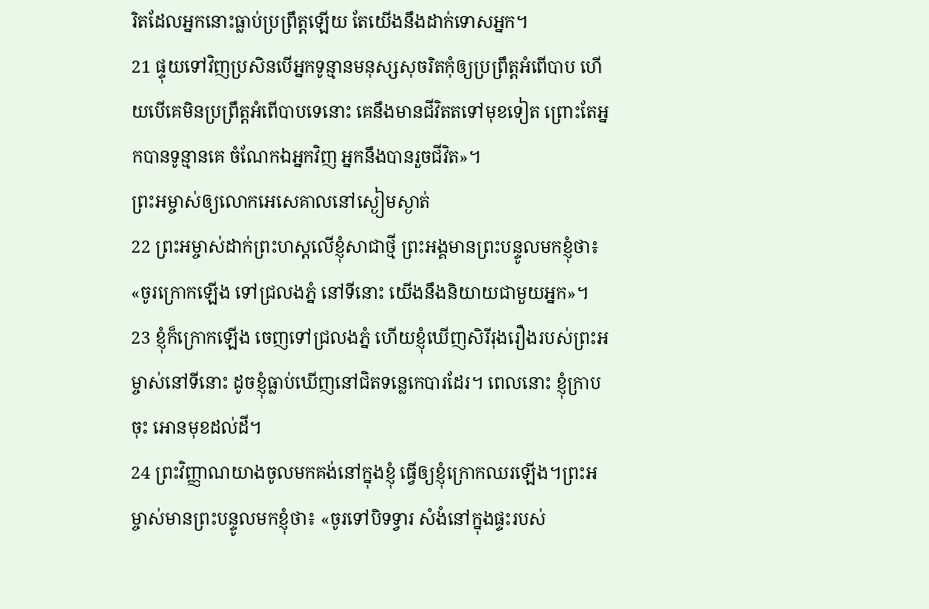រិតដែលអ្នកនោះធ្លាប់ប្រព្រឹត្តឡើយ តែយើងនឹងដាក់ទោសអ្នក។
21 ផ្ទុយទៅវិញប្រសិនបើអ្នកទូន្មានមនុស្សសុចរិតកុំឲ្យប្រព្រឹត្តអំពើបាប ហើយបើគេមិនប្រព្រឹត្តអំពើបាបទេនោះ គេនឹងមានជីវិតតទៅមុខទៀត ព្រោះតែអ្នកបានទូន្មានគេ ចំណែកឯអ្នកវិញ អ្នកនឹងបានរួចជីវិត»។
ព្រះអម្ចាស់ឲ្យលោកអេសេគាលនៅស្ងៀមស្ងាត់
22 ព្រះអម្ចាស់ដាក់ព្រះហស្ដលើខ្ញុំសាជាថ្មី ព្រះអង្គមានព្រះបន្ទូលមកខ្ញុំថា៖ «ចូរក្រោកឡើង ទៅជ្រលងភ្នំ នៅទីនោះ យើងនឹងនិយាយជាមួយអ្នក»។
23 ខ្ញុំក៏ក្រោកឡើង ចេញទៅជ្រលងភ្នំ ហើយខ្ញុំឃើញសិរីរុងរឿងរបស់ព្រះអម្ចាស់នៅទីនោះ ដូចខ្ញុំធ្លាប់ឃើញនៅជិតទន្លេកេបារដែរ។ ពេលនោះ ខ្ញុំក្រាបចុះ អោនមុខដល់ដី។
24 ព្រះវិញ្ញាណយាងចូលមកគង់នៅក្នុងខ្ញុំ ធ្វើឲ្យខ្ញុំក្រោកឈរឡើង។ព្រះអម្ចាស់មានព្រះបន្ទូលមកខ្ញុំថា៖ «ចូរទៅបិទទ្វារ សំងំនៅក្នុងផ្ទះរបស់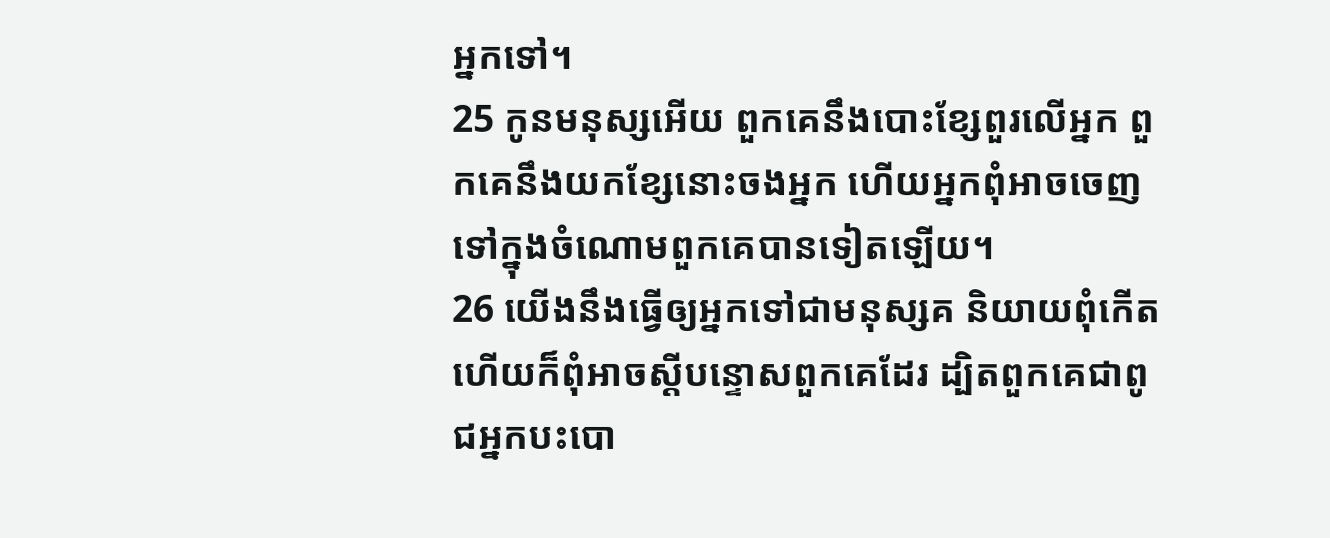អ្នកទៅ។
25 កូនមនុស្សអើយ ពួកគេនឹងបោះខ្សែពួរលើអ្នក ពួកគេនឹងយកខ្សែនោះចងអ្នក ហើយអ្នកពុំអាចចេញទៅក្នុងចំណោមពួកគេបានទៀតឡើយ។
26 យើងនឹងធ្វើឲ្យអ្នកទៅជាមនុស្សគ និយាយពុំកើត ហើយក៏ពុំអាចស្ដីបន្ទោសពួកគេដែរ ដ្បិតពួកគេជាពូជអ្នកបះបោ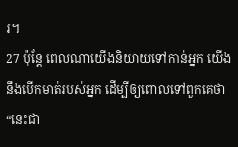រ។
27 ប៉ុន្តែ ពេលណាយើងនិយាយទៅកាន់អ្នក យើងនឹងបើកមាត់របស់អ្នក ដើម្បីឲ្យពោលទៅពួកគេថា “នេះជា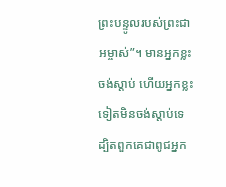ព្រះបន្ទូលរបស់ព្រះជាអម្ចាស់”។ មានអ្នកខ្លះចង់ស្ដាប់ ហើយអ្នកខ្លះទៀតមិនចង់ស្ដាប់ទេ ដ្បិតពួកគេជាពូជអ្នក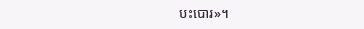បះបោរ»។